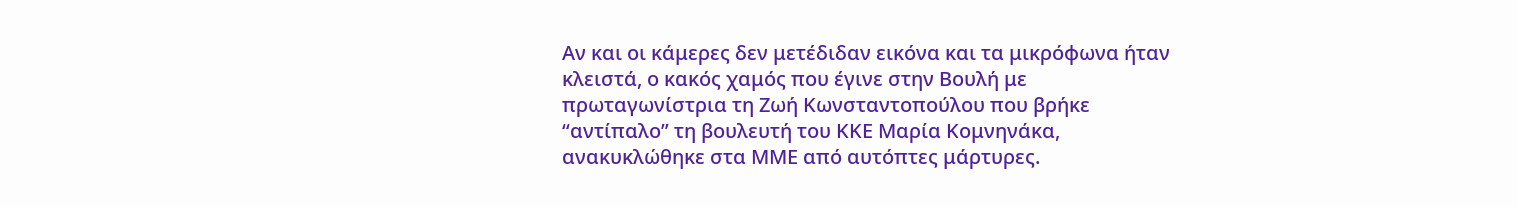Αν και οι κάμερες δεν μετέδιδαν εικόνα και τα μικρόφωνα ήταν κλειστά, ο κακός χαμός που έγινε στην Βουλή με πρωταγωνίστρια τη Ζωή Κωνσταντοπούλου που βρήκε “αντίπαλο” τη βουλευτή του ΚΚΕ Μαρία Κομνηνάκα, ανακυκλώθηκε στα ΜΜΕ από αυτόπτες μάρτυρες.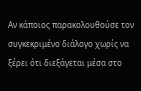Αν κάποιος παρακολουθούσε τον συγκεκριμένο διάλογο χωρίς να ξέρει ότι διεξάγεται μέσα στο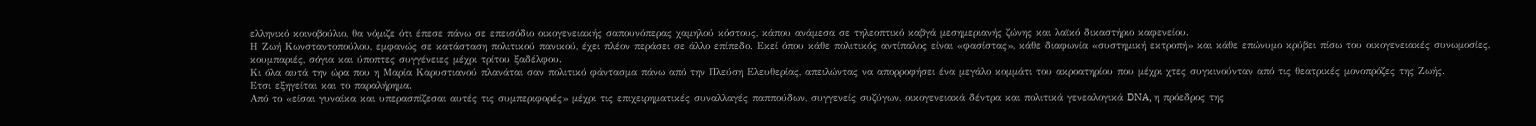ελληνικό κοινοβούλιο, θα νόμιζε ότι έπεσε πάνω σε επεισόδιο οικογενειακής σαπουνόπερας χαμηλού κόστους, κάπου ανάμεσα σε τηλεοπτικό καβγά μεσημεριανής ζώνης και λαϊκό δικαστήριο καφενείου.
Η Ζωή Κωνσταντοπούλου, εμφανώς σε κατάσταση πολιτικού πανικού, έχει πλέον περάσει σε άλλο επίπεδο. Εκεί όπου κάθε πολιτικός αντίπαλος είναι «φασίστας», κάθε διαφωνία «συστημική εκτροπή» και κάθε επώνυμο κρύβει πίσω του οικογενειακές συνωμοσίες, κουμπαριές, σόγια και ύποπτες συγγένειες μέχρι τρίτου ξαδέλφου.
Κι όλα αυτά την ώρα που η Μαρία Καρυστιανού πλανάται σαν πολιτικό φάντασμα πάνω από την Πλεύση Ελευθερίας, απειλώντας να απορροφήσει ένα μεγάλο κομμάτι του ακροατηρίου που μέχρι χτες συγκινούνταν από τις θεατρικές μονοπρόζες της Ζωής.
Ετσι εξηγείται και το παραλήρημα.
Από το «είσαι γυναίκα και υπερασπίζεσαι αυτές τις συμπεριφορές» μέχρι τις επιχειρηματικές συναλλαγές παππούδων, συγγενείς συζύγων, οικογενειακά δέντρα και πολιτικά γενεαλογικά DNA, η πρόεδρος της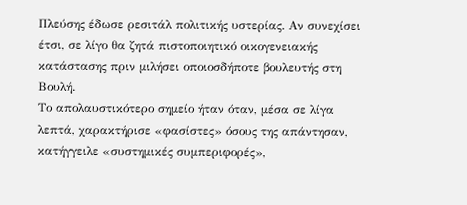Πλεύσης έδωσε ρεσιτάλ πολιτικής υστερίας. Αν συνεχίσει έτσι, σε λίγο θα ζητά πιστοποιητικό οικογενειακής κατάστασης πριν μιλήσει οποιοσδήποτε βουλευτής στη Βουλή.
Το απολαυστικότερο σημείο ήταν όταν, μέσα σε λίγα λεπτά, χαρακτήρισε «φασίστες» όσους της απάντησαν, κατήγγειλε «συστημικές συμπεριφορές»,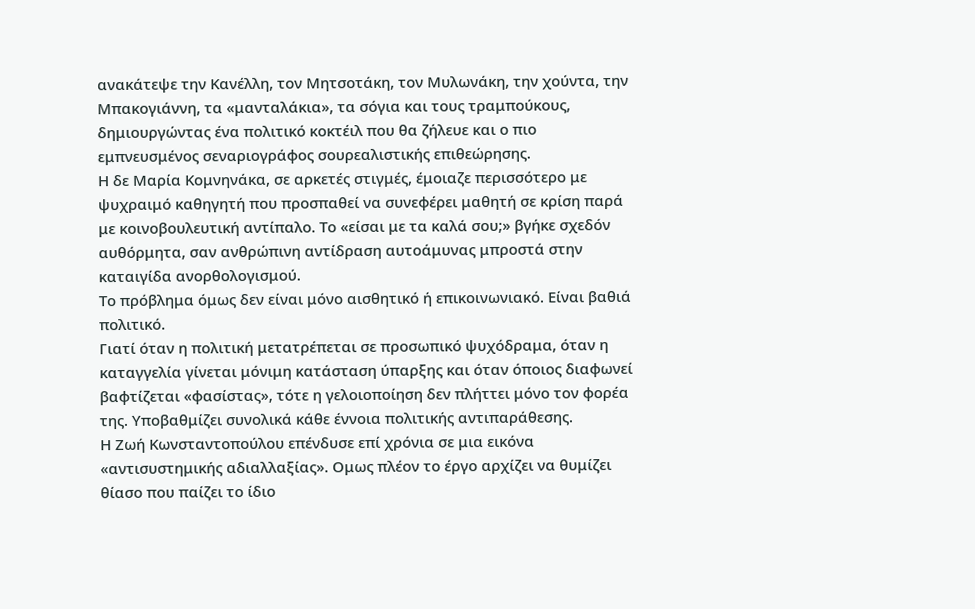ανακάτεψε την Κανέλλη, τον Μητσοτάκη, τον Μυλωνάκη, την χούντα, την Μπακογιάννη, τα «μανταλάκια», τα σόγια και τους τραμπούκους, δημιουργώντας ένα πολιτικό κοκτέιλ που θα ζήλευε και ο πιο εμπνευσμένος σεναριογράφος σουρεαλιστικής επιθεώρησης.
Η δε Μαρία Κομνηνάκα, σε αρκετές στιγμές, έμοιαζε περισσότερο με ψυχραιμό καθηγητή που προσπαθεί να συνεφέρει μαθητή σε κρίση παρά με κοινοβουλευτική αντίπαλο. Το «είσαι με τα καλά σου;» βγήκε σχεδόν αυθόρμητα, σαν ανθρώπινη αντίδραση αυτοάμυνας μπροστά στην καταιγίδα ανορθολογισμού.
Το πρόβλημα όμως δεν είναι μόνο αισθητικό ή επικοινωνιακό. Είναι βαθιά πολιτικό.
Γιατί όταν η πολιτική μετατρέπεται σε προσωπικό ψυχόδραμα, όταν η καταγγελία γίνεται μόνιμη κατάσταση ύπαρξης και όταν όποιος διαφωνεί βαφτίζεται «φασίστας», τότε η γελοιοποίηση δεν πλήττει μόνο τον φορέα της. Υποβαθμίζει συνολικά κάθε έννοια πολιτικής αντιπαράθεσης.
Η Ζωή Κωνσταντοπούλου επένδυσε επί χρόνια σε μια εικόνα «αντισυστημικής αδιαλλαξίας». Ομως πλέον το έργο αρχίζει να θυμίζει θίασο που παίζει το ίδιο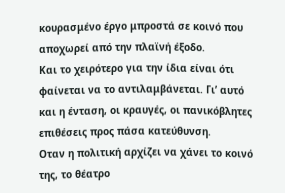κουρασμένο έργο μπροστά σε κοινό που αποχωρεί από την πλαϊνή έξοδο.
Και το χειρότερο για την ίδια είναι ότι φαίνεται να το αντιλαμβάνεται. Γι’ αυτό και η ένταση, οι κραυγές, οι πανικόβλητες επιθέσεις προς πάσα κατεύθυνση.
Οταν η πολιτική αρχίζει να χάνει το κοινό της, το θέατρο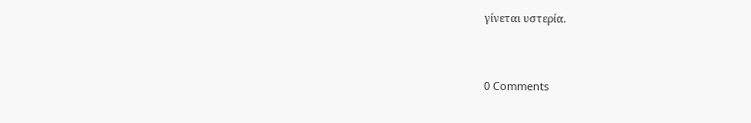γίνεται υστερία.


0 Comments